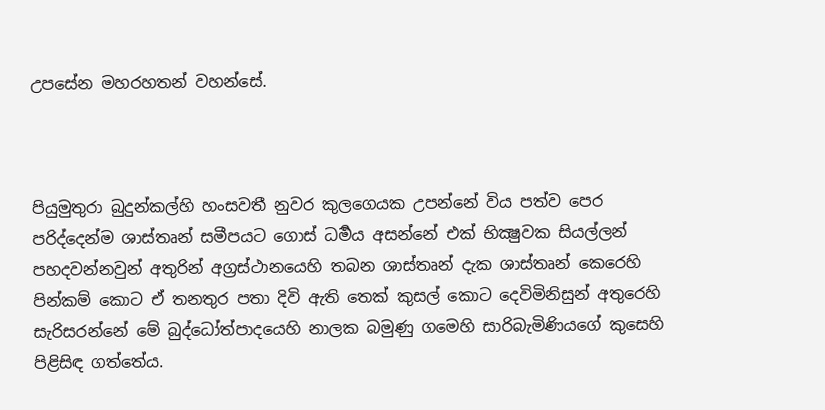උපසේන මහරහතන් වහන්සේ.



පියුමුතුරා බුදුන්කල්හි හංසවතී නුවර කුලගෙයක උපන්නේ විය පත්ව පෙර පරිද්දෙන්ම ශාස්තෘන් සමීපයට ගොස් ධර්‍මය අසන්නේ එක් භික්‍ෂුවක සියල්ලන් පහදවන්නවුන් අතුරින් අග්‍රස්ථානයෙහි තබන ශාස්තෘන් දැක ශාස්තෘන් කෙරෙහි පින්කම් කොට ඒ තනතුර පතා දිවි ඇති තෙක් කුසල් කොට දෙවිමිනිසුන් අතුරෙහි සැරිසරන්නේ මේ බුද්ධෝත්පාදයෙහි නාලක බමුණු ගමෙහි සාරිබැමිණියගේ කුසෙහි පිළිසිඳ ගත්තේය.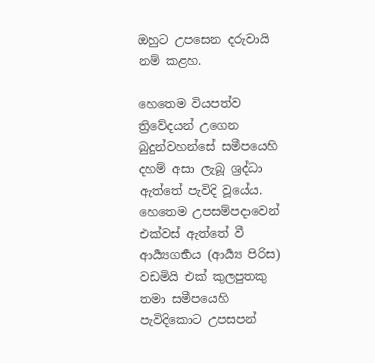ඔහුට උපසෙන දරුවායි නම් කළහ.

හෙතෙම වියපත්ව ත්‍රිවේදයන් උගෙන බුදුන්වහන්සේ සමීපයෙහි දහම් අසා ලැබූ ශ්‍රද්ධා ඇත්තේ පැවිදි වූයේය. හෙතෙම උපසම්පදාවෙන් එක්වස් ඇත්තේ වී ආර්‍ය්‍යගර්‍භය (ආර්‍ය්‍ය පිරිස) වඩමියි එක් කුලපුතකු තමා සමීපයෙහි පැවිදිකොට උපසපන්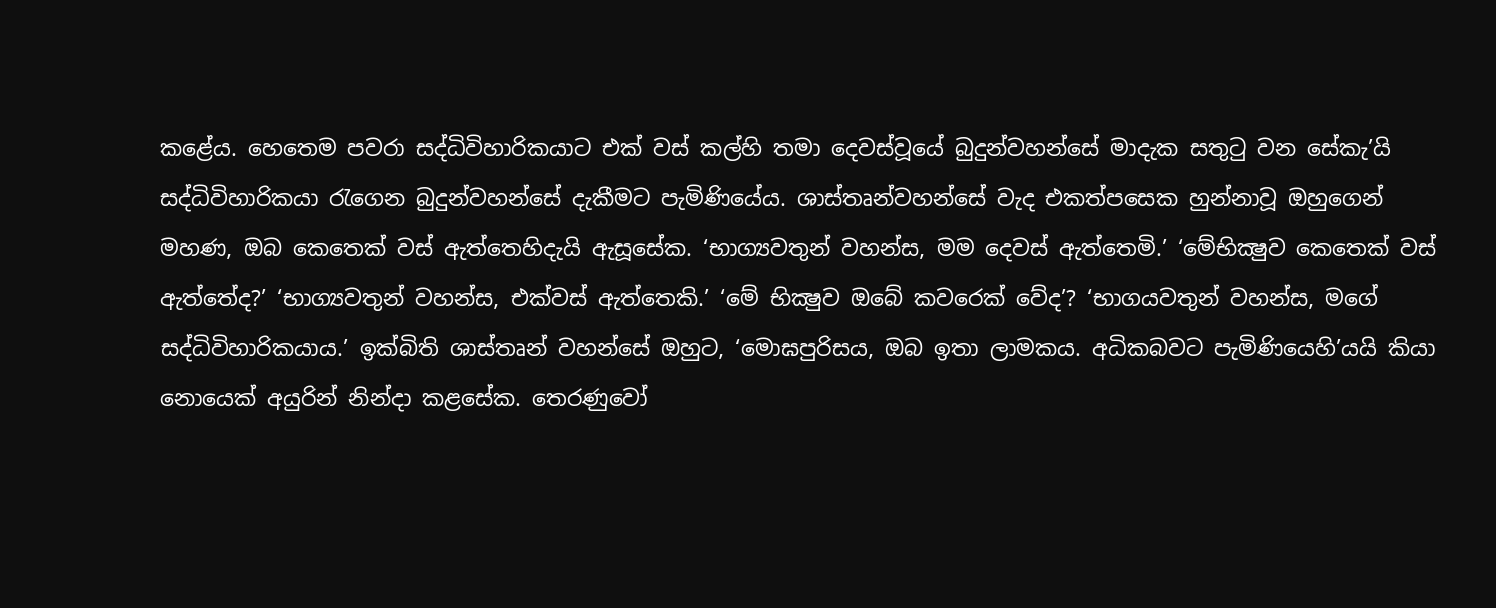කළේය. හෙතෙම පවරා සද්ධිවිහාරිකයාට එක් වස් කල්හි තමා දෙවස්වූයේ බුදුන්වහන්සේ මාදැක සතුටු වන සේකැ’යි සද්ධිවිහාරිකයා රැගෙන බුදුන්වහන්සේ දැකීමට පැමිණියේය. ශාස්තෘන්වහන්සේ වැද එකත්පසෙක හුන්නාවූ ඔහුගෙන් මහණ, ඔබ කෙතෙක් වස් ඇත්තෙහිදැයි ඇසූසේක. ‘භාග්‍යවතුන් වහන්ස, මම දෙවස් ඇත්තෙමි.’ ‘මේභික්‍ෂුව කෙතෙක් වස් ඇත්තේද?’ ‘භාග්‍යවතුන් වහන්ස, එක්වස් ඇත්තෙකි.’ ‘මේ භික්‍ෂුව ඔබේ කවරෙක් වේද’? ‘භාගයවතුන් වහන්ස, මගේ සද්ධිවිහාරිකයාය.’ ඉක්බිති ශාස්තෘන් වහන්සේ ඔහුට, ‘මොඝපුරිසය, ඔබ ඉතා ලාමකය. අධිකබවට පැමිණියෙහි’යයි කියා නොයෙක් අයුරින් නින්දා කළසේක. තෙරණුවෝ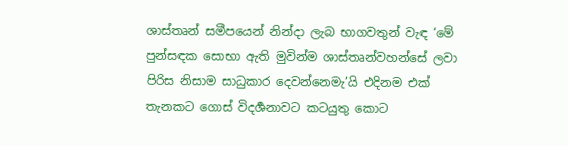ශාස්තෘන් සමීපයෙන් නින්දා ලැබ භාගවතුන් වැඳ ‘මේ පුන්සඳක සොභා ඇති මුවින්ම ශාස්තෘන්වහන්සේ ලවා පිරිස නිසාම සාධුකාර දෙවන්නෙමැ’යි එදිනම එක් තැනකට ගොස් විදර්‍ශනාවට කටයුතු කොට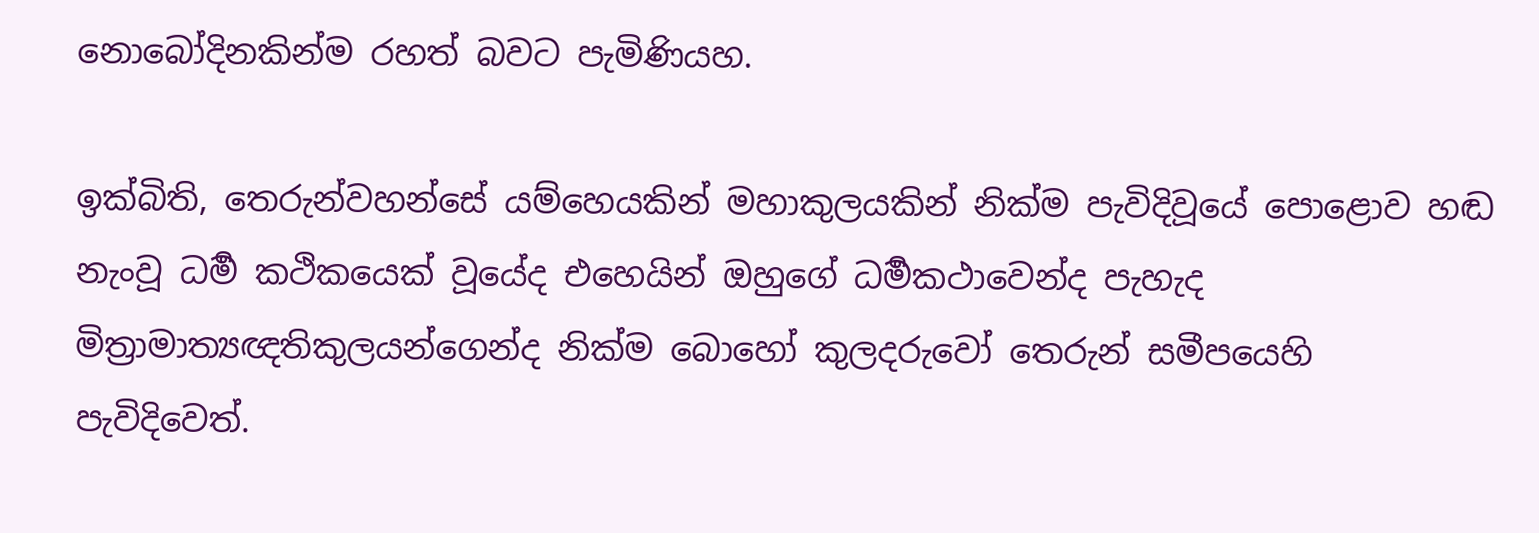නොබෝදිනකින්ම රහත් බවට පැමිණියහ.

ඉක්බිති, තෙරුන්වහන්සේ යම්හෙයකින් මහාකුලයකින් නික්ම පැවිදිවූයේ පොළොව හඬ නැංවූ ධර්‍ම කථිකයෙක් වූයේද එහෙයින් ඔහුගේ ධර්‍මකථාවෙන්ද පැහැද මිත්‍රාමාත්‍යඥතිකුලයන්ගෙන්ද නික්ම බොහෝ කුලදරුවෝ තෙරුන් සමීපයෙහි පැවිදිවෙත්.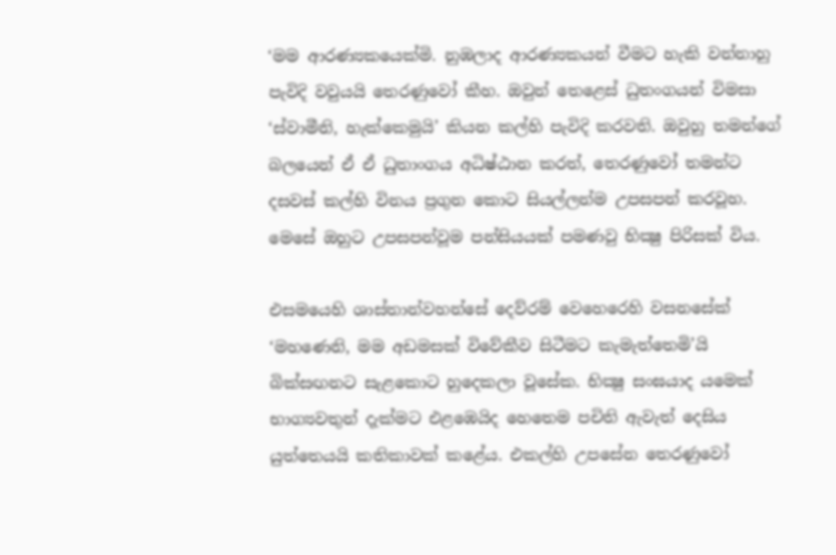‘මම ආරණ්‍යකයෙක්මි. නුඹලාද ආරණ්‍යකයන් වීමට හැකි වන්නාහු පැවිදි වවුයයි තෙරණුවෝ කීහ. ඔවුන් තෙළෙස් ධුතංගයන් විමසා ‘ස්වාමීනි, හැක්කෙමුයි’ කියන කල්හි පැවිදි කරවති. ඔවුහු තමන්ගේ බලයෙන් ඒ ඒ ධුතාංගය අධිෂ්ඨාන කරත්, තෙරණුවෝ තමන්ට දසවස් කල්හි විනය ප්‍රගුන කොට සියල්ලන්ම උපසපන් කරවූහ. මෙසේ ඔහුට උපසපන්වූම පන්සියයක් පමණවු භික්‍ෂු පිරිසක් විය.

එසමයෙහි ශාස්තාන්වහන්සේ දෙව්රම් වෙහෙරෙහි වසනසේක් ‘මහණෙනි, මම අඩමසක් විවේකීව සිටීමට කැමැත්තෙමි’යි බික්සඟනට සැළකොට හුදෙකලා වූසේක. භික්‍ෂු සංඝයාද යමෙක් භාග්‍යවතුන් දැක්මට එළඹෙයිද හෙතෙම පචිති ඇවැත් දෙසිය යුත්තෙයයි කතිකාවක් කළේය. එකල්හි උපසේන තෙරණුවෝ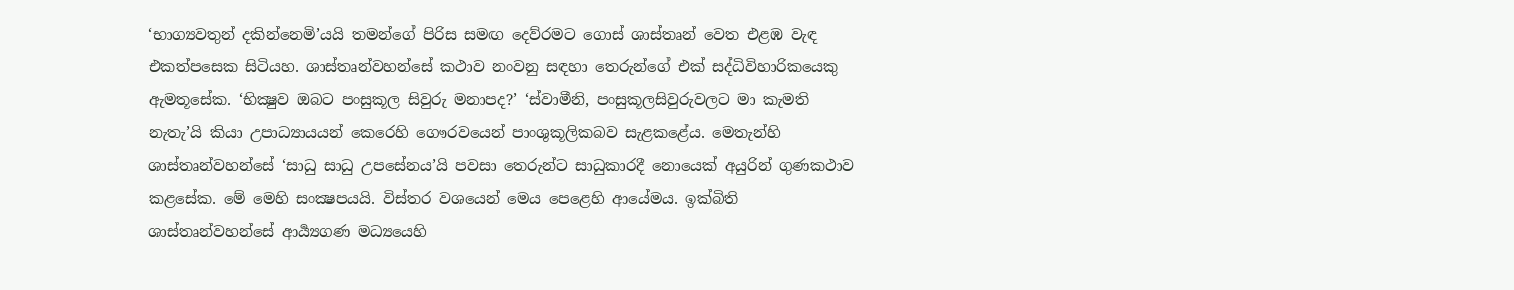‘භාග්‍යවතුන් දකින්නෙමි’යයි තමන්ගේ පිරිස සමඟ දෙව්රමට ගොස් ශාස්තෘන් වෙත එළඹ වැඳ එකත්පසෙක සිටියහ. ශාස්තෘන්වහන්සේ කථාව නංවනු සඳහා තෙරුන්ගේ එක් සද්ධිවිහාරිකයෙකු ඇමතූසේක. ‘භික්‍ෂුව ඔබට පංසුකූල සිවුරු මනාපද?’ ‘ස්වාමීනි, පංසුකූලසිවුරුවලට මා කැමති නැතැ’යි කියා උපාධ්‍යායයන් කෙරෙහි ගෞරවයෙන් පාංශුකූලිකබව සැළකළේය. මෙතැන්හි ශාස්තෘන්වහන්සේ ‘සාධු සාධු උපසේනය’යි පවසා තෙරුන්ට සාධුකාරදී නොයෙක් අයුරින් ගුණකථාව කළසේක. මේ මෙහි සංක්‍ෂපයයි. විස්තර වශයෙන් මෙය පෙළෙහි ආයේමය. ඉක්බිති ශාස්තෘන්වහන්සේ ආර්‍ය්‍යගණ මධ්‍යයෙහි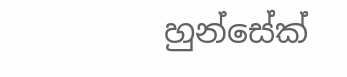හුන්සේක්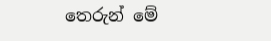තෙරුන් මේ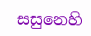සසුනෙහි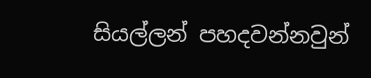සියල්ලන් පහදවන්නවුන්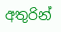අතුරින්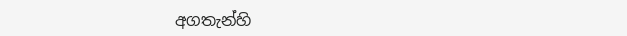අගතැන්හි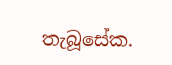තැබූසේක.